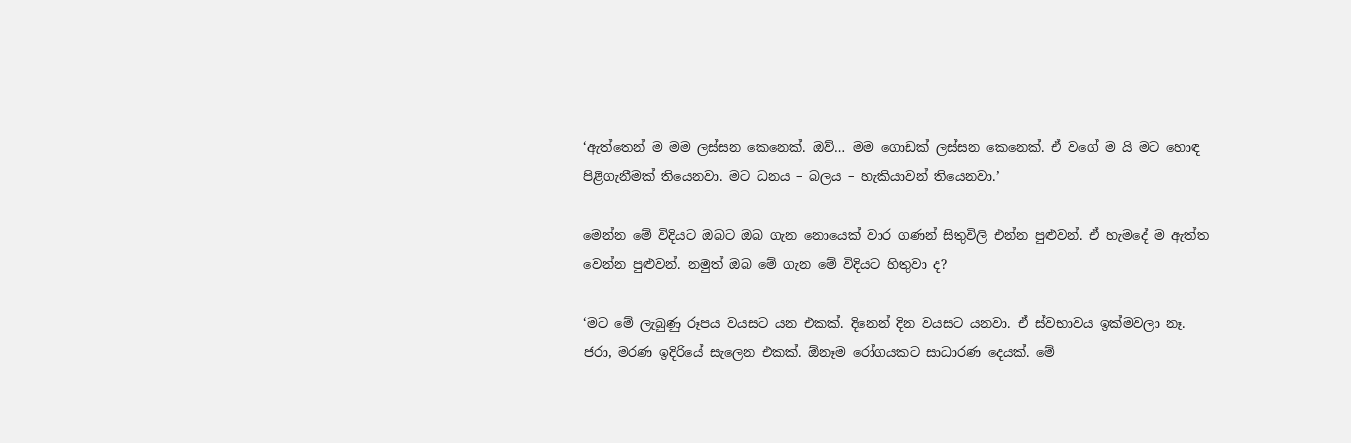‘ඇත්තෙන් ම මම ලස්සන කෙනෙක්. ඔව්… මම ගොඩක් ලස්සන කෙනෙක්. ඒ වගේ ම යි මට හොඳ පිළිගැනීමක් තියෙනවා. මට ධනය – බලය – හැකියාවන් තියෙනවා.’

මෙන්න මේ විදියට ඔබට ඔබ ගැන නොයෙක් වාර ගණන් සිතුවිලි එන්න පුළුවන්. ඒ හැමදේ ම ඇත්ත වෙන්න පුළුවන්. නමුත් ඔබ මේ ගැන මේ විදියට හිතුවා ද?

‘මට මේ ලැබුණු රූපය වයසට යන එකක්. දිනෙන් දින වයසට යනවා. ඒ ස්වභාවය ඉක්මවලා නෑ. ජරා, මරණ ඉදිරියේ සැලෙන එකක්. ඕනෑම රෝගයකට සාධාරණ දෙයක්. මේ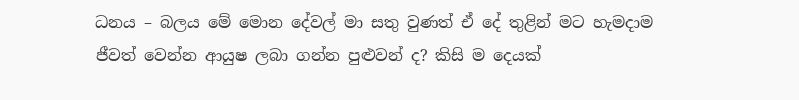ධනය – බලය මේ මොන දේවල් මා සතු වුණත් ඒ දේ තුළින් මට හැමදාම ජීවත් වෙන්න ආයුෂ ලබා ගන්න පුළුවන් ද? කිසි ම දෙයක්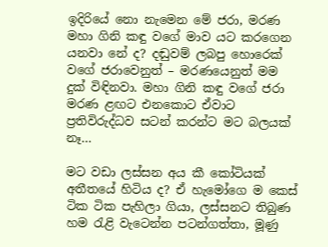ඉදිරියේ නො නැමෙන මේ ජරා, මරණ මහා ගිනි කඳු වගේ මාව යට කරගෙන යනවා නේ ද? දඬුවම් ලබපු හොරෙක් වගේ ජරාවෙනුත් – මරණයෙනුත් මම දුක් විඳිනවා. මහා ගිනි කඳු වගේ ජරා මරණ ළඟට එනකොට ඒවාට ප්‍රතිවිරුද්ධව සටන් කරන්ට මට බලයක් නෑ…

මට වඩා ලස්සන අය කී කෝටියක් අතීතයේ හිටිය ද? ඒ හැමෝගෙ ම කෙස් ටික ටික පැහිලා ගියා, ලස්සනට තිබුණ හම රැළි වැටෙන්න පටන්ගත්තා, මූණු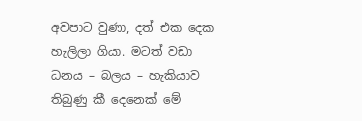අවපාට වුණා, දත් එක දෙක හැලිලා ගියා. මටත් වඩා ධනය – බලය – හැකියාව තිබුණු කී දෙනෙක් මේ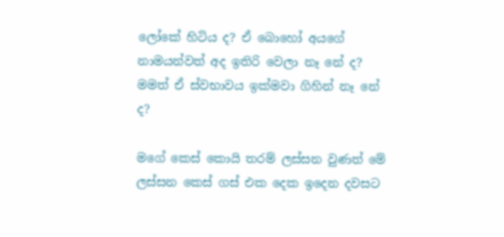ලෝකේ හිටිය ද? ඒ බොහෝ අයගේ නාමයන්වත් අද ඉතිරි වෙලා නෑ නේ ද? මමත් ඒ ස්වභාවය ඉක්මවා ගිහින් නෑ නේ ද?

මගේ කෙස් කොයි තරම් ලස්සන වුණත් මේ ලස්සන කෙස් ගස් එක දෙක ඉදෙන දවසට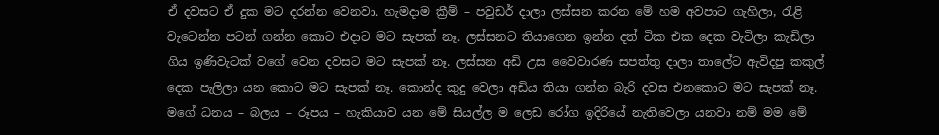ඒ දවසට ඒ දුක මට දරන්න වෙනවා. හැමදාම ක්‍රීම් – පවුඩර් දාලා ලස්සන කරන මේ හම අවපාට ගැහිලා, රැළි වැටෙන්න පටන් ගන්න කොට එදාට මට සැපක් නෑ. ලස්සනට තියාගෙන ඉන්න දත් ටික එක දෙක වැටිලා කැඩිලා ගිය ඉණිවැටක් වගේ වෙන දවසට මට සැපක් නෑ. ලස්සන අඩි උස වෛවාරණ සපත්තු දාලා තාලේට ඇවිදපු කකුල් දෙක පැලිලා යන කොට මට සැපක් නෑ. කොන්ද කුදු වෙලා අඩිය තියා ගන්න බැරි දවස එනකොට මට සැපක් නෑ. මගේ ධනය – බලය – රූපය – හැකියාව යන මේ සියල්ල ම ලෙඩ රෝග ඉදිරියේ නැතිවෙලා යනවා නම් මම මේ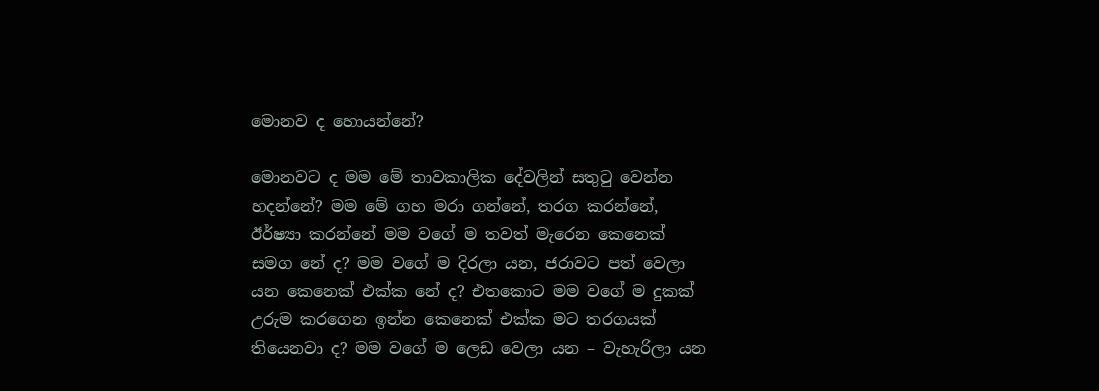මොනව ද හොයන්නේ?

මොනවට ද මම මේ තාවකාලික දේවලින් සතුටු වෙන්න හදන්නේ? මම මේ ගහ මරා ගන්නේ, තරග කරන්නේ, ඊර්ෂ්‍යා කරන්නේ මම වගේ ම තවත් මැරෙන කෙනෙක් සමග නේ ද? මම වගේ ම දිරලා යන, ජරාවට පත් වෙලා යන කෙනෙක් එක්ක නේ ද? එතකොට මම වගේ ම දුකක් උරුම කරගෙන ඉන්න කෙනෙක් එක්ක මට තරගයක් තියෙනවා ද? මම වගේ ම ලෙඩ වෙලා යන – වැහැරිලා යන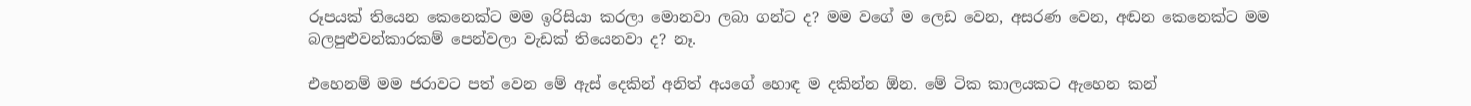රූපයක් තියෙන කෙනෙක්ට මම ඉරිසියා කරලා මොනවා ලබා ගන්ට ද? මම වගේ ම ලෙඩ වෙන, අසරණ වෙන, අඬන කෙනෙක්ට මම බලපුළුවන්කාරකම් පෙන්වලා වැඩක් තියෙනවා ද? නෑ.

එහෙනම් මම ජරාවට පත් වෙන මේ ඇස් දෙකින් අනිත් අයගේ හොඳ ම දකින්න ඕන. මේ ටික කාලයකට ඇහෙන කන්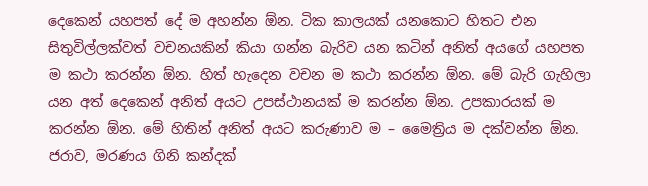දෙකෙන් යහපත් දේ ම අහන්න ඕන. ටික කාලයක් යනකොට හිතට එන සිතුවිල්ලක්වත් වචනයකින් කියා ගන්න බැරිව යන කටින් අනිත් අයගේ යහපත ම කථා කරන්න ඕන. හිත් හැදෙන වචන ම කථා කරන්න ඕන. මේ බැරි ගැහිලා යන අත් දෙකෙන් අනිත් අයට උපස්ථානයක් ම කරන්න ඕන. උපකාරයක් ම කරන්න ඕන. මේ හිතින් අනිත් අයට කරුණාව ම – මෛත්‍රිය ම දක්වන්න ඕන. ජරාව, මරණය ගිනි කන්දක්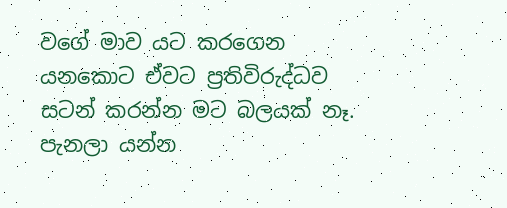වගේ මාව යට කරගෙන යනකොට ඒවට ප්‍රතිවිරුද්ධව සටන් කරන්න මට බලයක් නෑ. පැනලා යන්න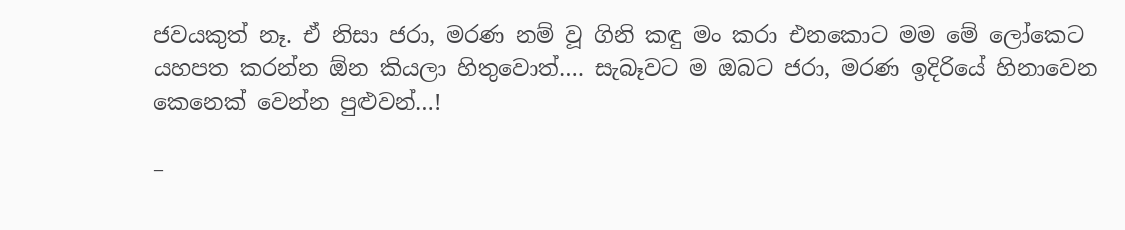ජවයකුත් නෑ. ඒ නිසා ජරා, මරණ නම් වූ ගිනි කඳු මං කරා එනකොට මම මේ ලෝකෙට යහපත කරන්න ඕන කියලා හිතුවොත්…. සැබෑවට ම ඔබට ජරා, මරණ ඉදිරියේ හිනාවෙන කෙනෙක් වෙන්න පුළුවන්…!

–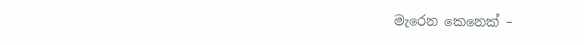මැරෙන කෙනෙක් –